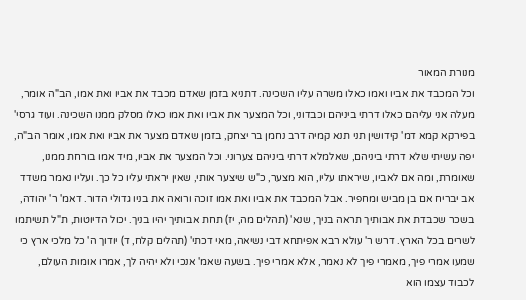מנורת המאור
וכל המכבד את אביו ואמו כאלו משרה עליו השכינה. דתניא בזמן שאדם מכבד את אביו ואת אמו, הב"ה אומר, מעלה אני עליהם כאלו דרתי ביניהם וכבדוני, וכל המצער את אביו ואת אמו כאלו מסלק ממנו השכינה. ועוד גרסי' בפירקא קמא דמ' קידושין תני תנא קמיה דרב נחמן בר יצחק, בזמן שאדם מצער את אביו ואת אמו, אומר הב"ה, יפה עשיתי שלא דרתי ביניהם, שאלמלא דרתי ביניהם צערוני. וכל המצער את אביו, מיד אמו בורחת ממנו, שאומרת, ומה אם לאביו, שיראתו עליו, הוא מצער, כ"ש שיצער אותי, שאין יראתי עליו כל כך. ועליו נאמר משדד אב יבריח אם בן מביש ומחפיר. אבל המכבד את אביו ואת אמו זוכה ורואה את בניו גדולי הדור. דאמ' ר' יהודה, בשכר שכבדת את אבותיך תראה בניך, שנא' (תהלים מה, יז) תחת אבותיך יהיו בניך. יכול הדיוטות, ת"ל תשיתמו לשרים בכל הארץ. דרש ר' עולא רבא אפיתחא דבי נשיאה, מאי דכתי' (תהלים קלח, ד) יודוך ה' כל מלכי ארץ כי שמעו אמרי פיך, מאמרי פיך לא נאמר, אלא אמרי פיך. בשעה שאמ' אנכי ולא יהיה לך, אמרו אומות העולם, לכבוד עצמו הוא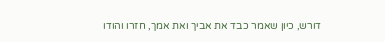דורש, כיון שאמר כבד את אביך ואת אמך, חזרו והודו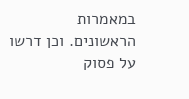במאמרות הראשונים. וכן דרשו על פסוק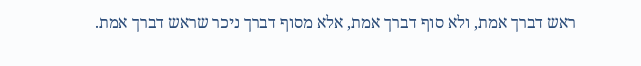ראש דברך אמת, ולא סוף דברך אמת, אלא מסוף דברך ניכר שראש דברך אמת.